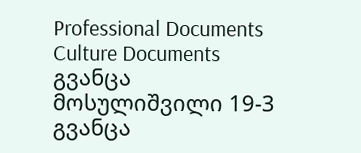Professional Documents
Culture Documents
გვანცა მოსულიშვილი 19-3
გვანცა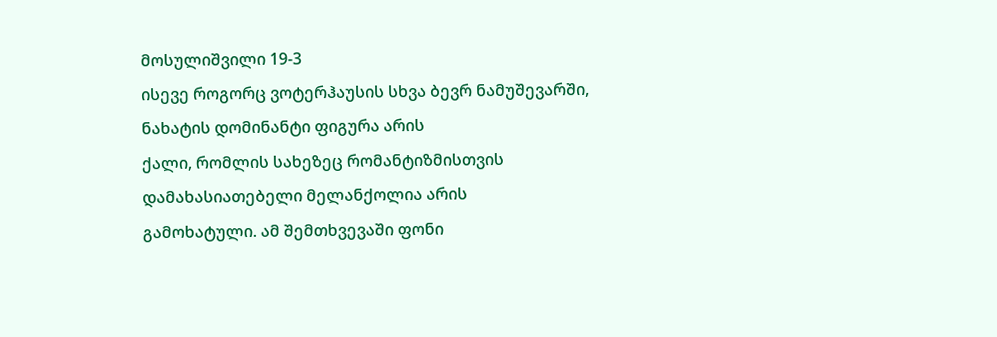მოსულიშვილი 19-3
ისევე როგორც ვოტერჰაუსის სხვა ბევრ ნამუშევარში, ნახატის დომინანტი ფიგურა არის
ქალი, რომლის სახეზეც რომანტიზმისთვის დამახასიათებელი მელანქოლია არის
გამოხატული. ამ შემთხვევაში ფონი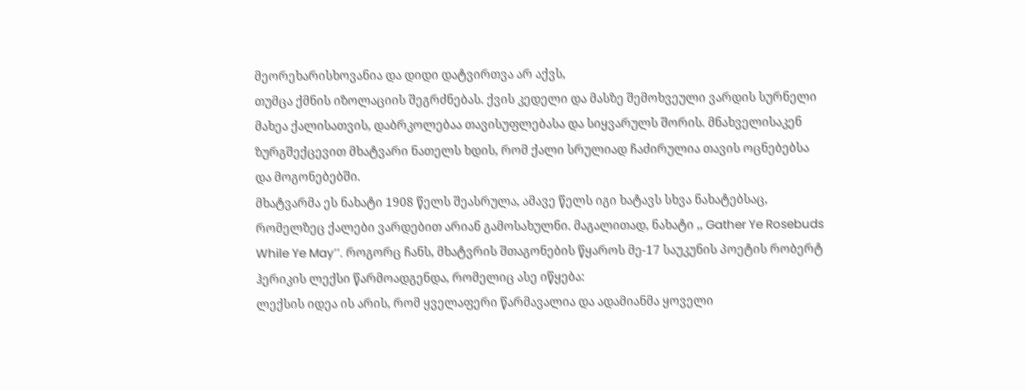მეორეხარისხოვანია და დიდი დატვირთვა არ აქვს,
თუმცა ქმნის იზოლაციის შეგრძნებას. ქვის კედელი და მასზე შემოხვეული ვარდის სურნელი
მახეა ქალისათვის, დაბრკოლებაა თავისუფლებასა და სიყვარულს შორის. მნახველისაკენ
ზურგშექცევით მხატვარი ნათელს ხდის, რომ ქალი სრულიად ჩაძირულია თავის ოცნებებსა
და მოგონებებში.
მხატვარმა ეს ნახატი 1908 წელს შეასრულა, ამავე წელს იგი ხატავს სხვა ნახატებსაც,
რომელზეც ქალები ვარდებით არიან გამოსახულნი. მაგალითად, ნახატი ,, Gather Ye Rosebuds
While Ye May’’. როგორც ჩანს, მხატვრის შთაგონების წყაროს მე-17 საუკუნის პოეტის რობერტ
ჰერიკის ლექსი წარმოადგენდა, რომელიც ასე იწყება:
ლექსის იდეა ის არის, რომ ყველაფერი წარმავალია და ადამიანმა ყოველი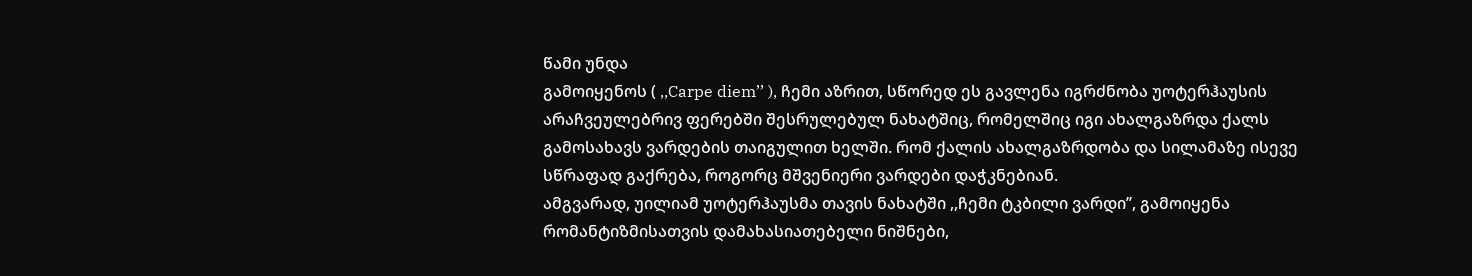წამი უნდა
გამოიყენოს ( ,,Carpe diem’’ ), ჩემი აზრით, სწორედ ეს გავლენა იგრძნობა უოტერჰაუსის
არაჩვეულებრივ ფერებში შესრულებულ ნახატშიც, რომელშიც იგი ახალგაზრდა ქალს
გამოსახავს ვარდების თაიგულით ხელში. რომ ქალის ახალგაზრდობა და სილამაზე ისევე
სწრაფად გაქრება, როგორც მშვენიერი ვარდები დაჭკნებიან.
ამგვარად, უილიამ უოტერჰაუსმა თავის ნახატში ,,ჩემი ტკბილი ვარდი’’, გამოიყენა
რომანტიზმისათვის დამახასიათებელი ნიშნები,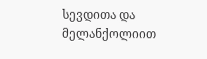სევდითა და მელანქოლიით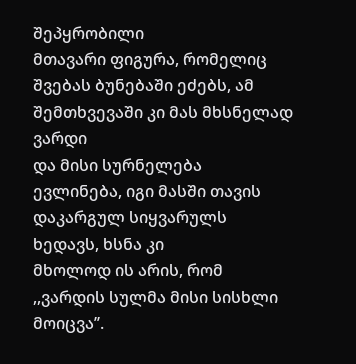შეპყრობილი
მთავარი ფიგურა, რომელიც შვებას ბუნებაში ეძებს, ამ შემთხვევაში კი მას მხსნელად ვარდი
და მისი სურნელება ევლინება, იგი მასში თავის დაკარგულ სიყვარულს ხედავს, ხსნა კი
მხოლოდ ის არის, რომ ,,ვარდის სულმა მისი სისხლი მოიცვა’’.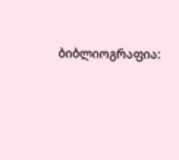ბიბლიოგრაფია: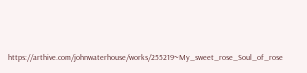https://arthive.com/johnwaterhouse/works/255219~My_sweet_rose_Soul_of_rose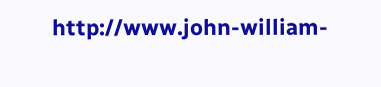http://www.john-william-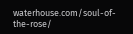waterhouse.com/soul-of-the-rose/